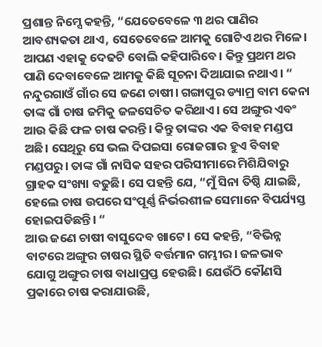ପ୍ରଶାନ୍ତ ନିମ୍ସେ କହନ୍ତି, “ଯେତେବେଳେ ୩ ଥର ପାଣିର ଆବଶ୍ୟକତା ଥାଏ, ସେତେବେଳେ ଆମକୁ ଗୋଟିଏ ଥର ମିଳେ। ଆପଣ ଏହାକୁ ଦେଢଟି ବୋଲି କହିପାରିବେ। କିନ୍ତୁ ପ୍ରଥମ ଥର ପାଣି ଦେବାବେଳେ ଆମକୁ କିଛି ସୂଚନା ଦିଆଯାଇ ନଥାଏ। “ ନନ୍ଦୁରଗାଓଁ ଗାଁର ସେ ଜଣେ ଚାଷୀ। ଗଙ୍ଗାପୁର ଡ୍ୟାମ୍ର ବାମ କେନା ତାଙ୍କ ଗାଁ ଚାଷ ଜମିକୁ ଜଳସେଚିତ କରିଥାଏ। ସେ ଅଙ୍ଗୁର ଏବଂ ଆଉ କିଛି ଫଳ ଚାଷ କରନ୍ତି। କିନ୍ତୁ ତାଙ୍କର ଏକ ବିବାହ ମଣ୍ଡପ ଅଛି। ସେଥିରୁ ସେ ଭଲ ଦିପଇସା ରୋଜଗାର ହୁଏ ବିବାହ ମଣ୍ଡପରୁ। ତାଙ୍କ ଗାଁ ନାସିକ ସହର ପରିସୀମାରେ ମିଶିଯିବାରୁ ଗ୍ରାହକ ସଂଖ୍ୟା ବଢୁଛି। ସେ ପହନ୍ତି ଯେ, “ମୁଁ ସିନା ତିଷ୍ଠି ଯାଇଛି, ହେଲେ ଚାଷ ଉପରେ ସଂପୂର୍ଣ୍ଣ ନିର୍ଭରଶୀଳ ସେମାନେ ବିପର୍ଯ୍ୟସ୍ତ ହୋଇପଡିଛନ୍ତି। “
ଆଉ ଜଣେ ଚାଷୀ ବାସୁଦେବ ଖାଟେ। ସେ କହନ୍ତି, “ବିଭିନ୍ନ ବାଟରେ ଅଙ୍ଗୁର ଚାଷର ସ୍ଥିତି ବର୍ତ୍ତମାନ ଗମ୍ଭୀର। ଜଳଭାବ ଯୋଗୁ ଅଙ୍ଗୁର ଚାଷ ବାଧାପ୍ରପ୍ତ ହେଉଛି। ଯେଉଁଠି କୌଣସି ପ୍ରକାରେ ଚାଷ କରାଯାଉଛି,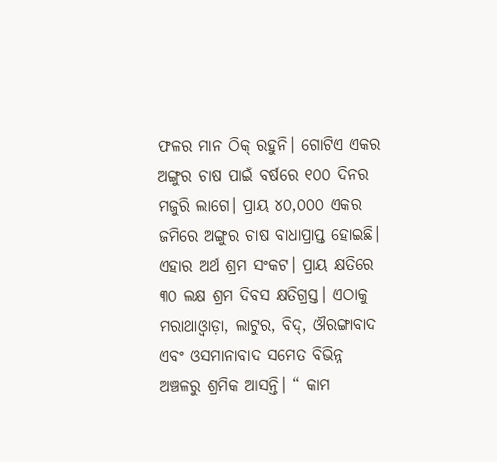ଫଳର ମାନ ଠିକ୍ ରହୁନି। ଗୋଟିଏ ଏକର ଅଙ୍ଗୁର ଚାଷ ପାଇଁ ବର୍ଷରେ ୧୦୦ ଦିନର ମଜୁରି ଲାଗେ। ପ୍ରାୟ ୪୦,୦୦୦ ଏକର ଜମିରେ ଅଙ୍ଗୁର ଚାଷ ବାଧାପ୍ରାପ୍ତ ହୋଇଛି। ଏହାର ଅର୍ଥ ଶ୍ରମ ସଂକଟ। ପ୍ରାୟ କ୍ଷତିରେ ୩୦ ଲକ୍ଷ ଶ୍ରମ ଦିବସ କ୍ଷତିଗ୍ରସ୍ତ। ଏଠାକୁ ମରାଥାଓ୍ୱାଡ଼ା, ଲାଟୁର, ବିଦ୍, ଔରଙ୍ଗାବାଦ ଏବଂ ଓସମାନାବାଦ ସମେତ ବିଭିନ୍ନ ଅଞ୍ଚଳରୁ ଶ୍ରମିକ ଆସନ୍ତି। “ କାମ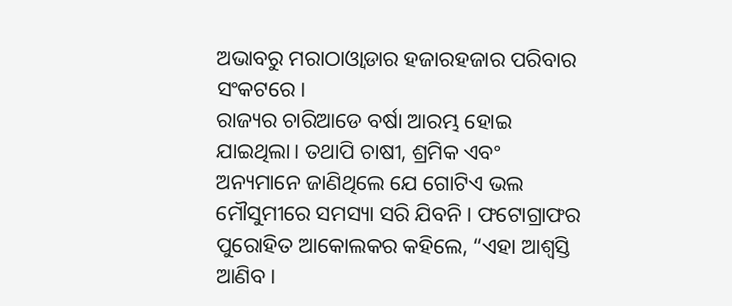ଅଭାବରୁ ମରାଠାଓ୍ୱାଡାର ହଜାରହଜାର ପରିବାର ସଂକଟରେ।
ରାଜ୍ୟର ଚାରିଆଡେ ବର୍ଷା ଆରମ୍ଭ ହୋଇ ଯାଇଥିଲା। ତଥାପି ଚାଷୀ, ଶ୍ରମିକ ଏବଂ ଅନ୍ୟମାନେ ଜାଣିଥିଲେ ଯେ ଗୋଟିଏ ଭଲ ମୌସୁମୀରେ ସମସ୍ୟା ସରି ଯିବନି। ଫଟୋଗ୍ରାଫର ପୁରୋହିତ ଆକୋଲକର କହିଲେ, “ଏହା ଆଶ୍ୱସ୍ତି ଆଣିବ।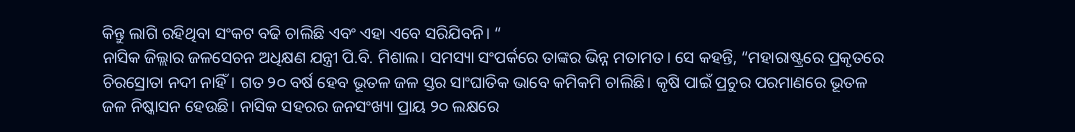କିନ୍ତୁ ଲାଗି ରହିଥିବା ସଂକଟ ବଢି ଚାଲିଛି ଏବଂ ଏହା ଏବେ ସରିଯିବନି। “
ନାସିକ ଜିଲ୍ଲାର ଜଳସେଚନ ଅଧିକ୍ଷଣ ଯନ୍ତ୍ରୀ ପି.ବି. ମିଶାଲ। ସମସ୍ୟା ସଂପର୍କରେ ତାଙ୍କର ଭିନ୍ନ ମତାମତ। ସେ କହନ୍ତି, “ମହାରାଷ୍ଟ୍ରରେ ପ୍ରକୃତରେ ଚିରସ୍ରୋତା ନଦୀ ନାହିଁ। ଗତ ୨୦ ବର୍ଷ ହେବ ଭୂତଳ ଜଳ ସ୍ତର ସାଂଘାତିକ ଭାବେ କମିକମି ଚାଲିଛି। କୃଷି ପାଇଁ ପ୍ରଚୁର ପରମାଣରେ ଭୂତଳ ଜଳ ନିଷ୍କାସନ ହେଉଛି। ନାସିକ ସହରର ଜନସଂଖ୍ୟା ପ୍ରାୟ ୨୦ ଲକ୍ଷରେ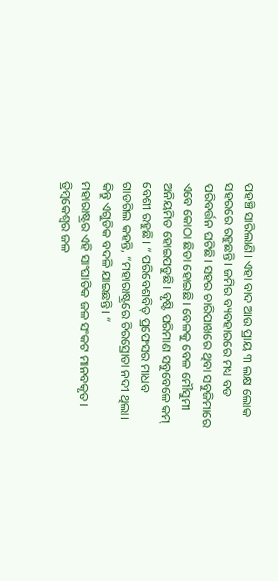ପହଞ୍ଚି ସାରିଲାଣି। ଏହା ବାଦ ଆଉ ପ୍ରାୟ ୩ ଲକ୍ଷ ଲୋକ ସହରରେ ରହୁଛନ୍ତି। ଜମିର ବ୍ୟବହାରରେ ମଧ୍ୟ ବଡ ପରିବର୍ତ୍ତନ ଘଟିଛି। ସହର ଚାରିପାଖରେ ଥିବା ସବୁଜିମାରେ ଏବେ କୋଠା ଛିଡା ହୋଇଛି। ବେଳକୁ ବେଳ ମୌସୁମୀ ଅନିୟମିତ ହୋଇପଡୁଛି। ବୃଷ୍ଟି ପରିମାଣ ସବୁବେଳେ କମ୍ ବେଶୀ ରହୁଛି। “ ପରିବେଶବିତ୍ ପ୍ରଫେସର ମାଧବ ଗାଡଗିଲ କହନ୍ତି, “ମହାରାଷ୍ଟ୍ରରେ ଚିରସ୍ରୋତା ନଦୀ ଥିଲା। କିନ୍ତୁ ଏଗୁଡିକ ବଦଳି ଯାଇଛନ୍ତି। “
ମହାରାଷ୍ଟ୍ରର ଏହି ସାଂଘାତିକ ଜଳ ସଂକଟ ମାନବକୃତ। ତ୍ରିମ୍ବକେଶ୍ୱର ଜଳ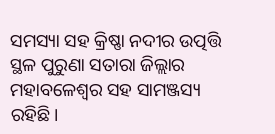ସମସ୍ୟା ସହ କ୍ରିଷ୍ଣା ନଦୀର ଉତ୍ପତ୍ତି ସ୍ଥଳ ପୁରୁଣା ସତାରା ଜିଲ୍ଲାର ମହାବଳେଶ୍ୱର ସହ ସାମଞ୍ଜସ୍ୟ ରହିଛି।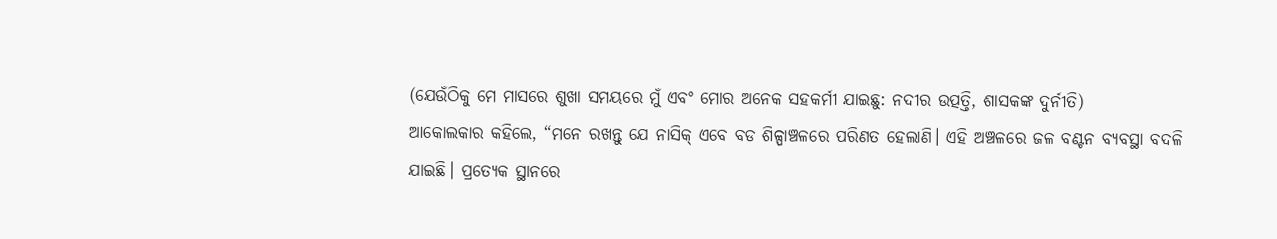(ଯେଉଁଠିକୁ ମେ ମାସରେ ଶୁଖା ସମୟରେ ମୁଁ ଏବଂ ମୋର ଅନେକ ସହକର୍ମୀ ଯାଇଛୁ: ନଦୀର ଉତ୍ପତ୍ତି, ଶାସକଙ୍କ ଦୁର୍ନୀତି)
ଆକୋଲକାର କହିଲେ, “ମନେ ରଖନ୍ତୁ ଯେ ନାସିକ୍ ଏବେ ବଡ ଶିଳ୍ପାଞ୍ଚଳରେ ପରିଣତ ହେଲାଣି। ଏହି ଅଞ୍ଚଳରେ ଜଳ ବଣ୍ଟନ ବ୍ୟବସ୍ଥା ବଦଳି ଯାଇଛି। ପ୍ରତ୍ୟେକ ସ୍ଥାନରେ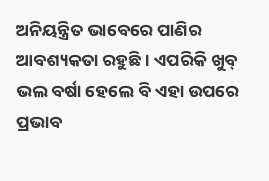ଅନିୟନ୍ତ୍ରିତ ଭାବେରେ ପାଣିର ଆବଶ୍ୟକତା ରହୁଛି। ଏପରିକି ଖୁବ୍ ଭଲ ବର୍ଷା ହେଲେ ବି ଏହା ଉପରେ ପ୍ରଭାବ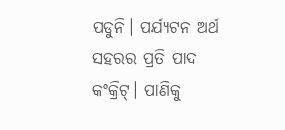ପଡୁନି। ପର୍ଯ୍ୟଟନ ଅର୍ଥ ସହରର ପ୍ରତି ପାଦ କଂକ୍ରିଟ୍। ପାଣିକୁ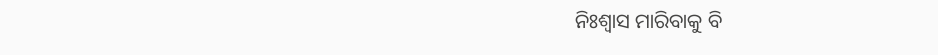ନିଃଶ୍ୱାସ ମାରିବାକୁ ବି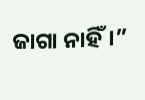ଜାଗା ନାହିଁ।”